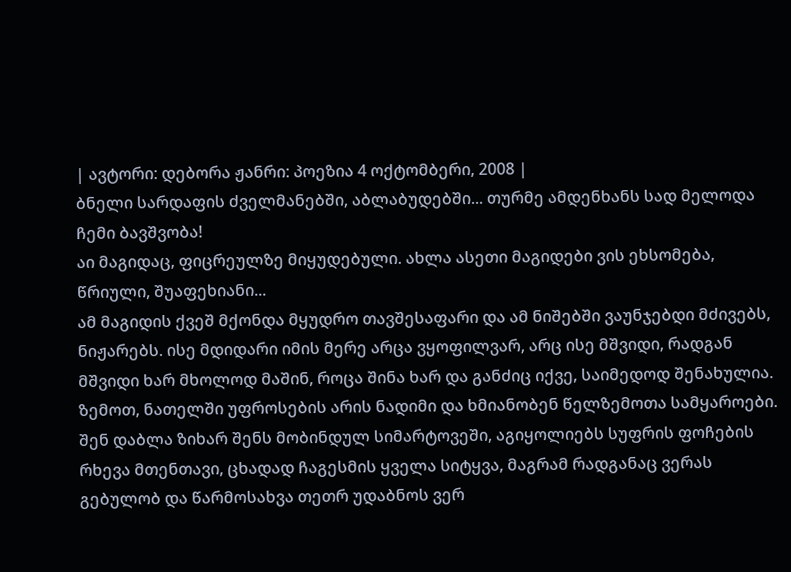| ავტორი: დებორა ჟანრი: პოეზია 4 ოქტომბერი, 2008 |
ბნელი სარდაფის ძველმანებში, აბლაბუდებში... თურმე ამდენხანს სად მელოდა ჩემი ბავშვობა!
აი მაგიდაც, ფიცრეულზე მიყუდებული. ახლა ასეთი მაგიდები ვის ეხსომება, წრიული, შუაფეხიანი...
ამ მაგიდის ქვეშ მქონდა მყუდრო თავშესაფარი და ამ ნიშებში ვაუნჯებდი მძივებს, ნიჟარებს. ისე მდიდარი იმის მერე არცა ვყოფილვარ, არც ისე მშვიდი, რადგან მშვიდი ხარ მხოლოდ მაშინ, როცა შინა ხარ და განძიც იქვე, საიმედოდ შენახულია.
ზემოთ, ნათელში უფროსების არის ნადიმი და ხმიანობენ წელზემოთა სამყაროები. შენ დაბლა ზიხარ შენს მობინდულ სიმარტოვეში, აგიყოლიებს სუფრის ფოჩების რხევა მთენთავი, ცხადად ჩაგესმის ყველა სიტყვა, მაგრამ რადგანაც ვერას გებულობ და წარმოსახვა თეთრ უდაბნოს ვერ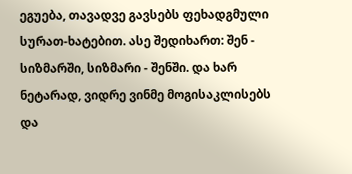ეგუება, თავადვე გავსებს ფეხადგმული სურათ-ხატებით. ასე შედიხართ: შენ - სიზმარში, სიზმარი - შენში. და ხარ ნეტარად, ვიდრე ვინმე მოგისაკლისებს და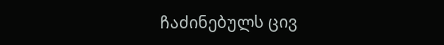ჩაძინებულს ცივ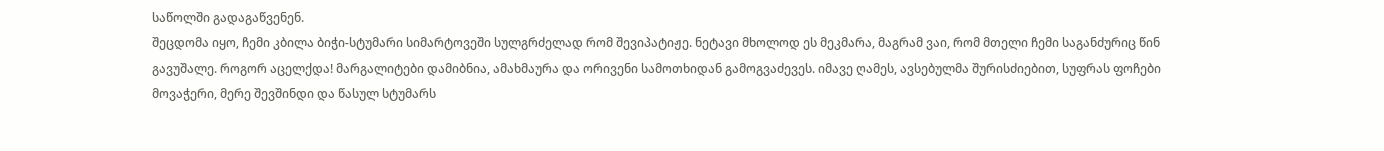საწოლში გადაგაწვენენ.
შეცდომა იყო, ჩემი კბილა ბიჭი-სტუმარი სიმარტოვეში სულგრძელად რომ შევიპატიჟე. ნეტავი მხოლოდ ეს მეკმარა, მაგრამ ვაი, რომ მთელი ჩემი საგანძურიც წინ გავუშალე. როგორ აცელქდა! მარგალიტები დამიბნია, ამახმაურა და ორივენი სამოთხიდან გამოგვაძევეს. იმავე ღამეს, ავსებულმა შურისძიებით, სუფრას ფოჩები მოვაჭერი, მერე შევშინდი და წასულ სტუმარს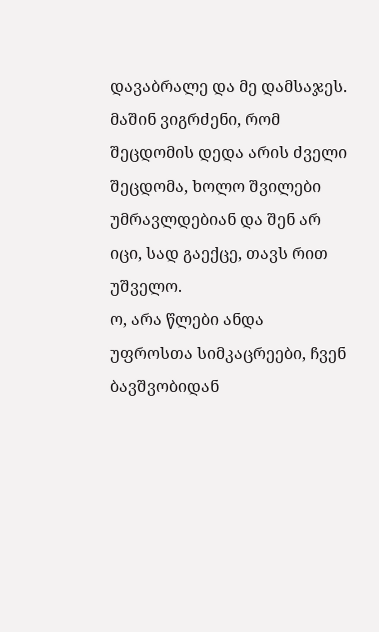დავაბრალე და მე დამსაჯეს.
მაშინ ვიგრძენი, რომ შეცდომის დედა არის ძველი შეცდომა, ხოლო შვილები უმრავლდებიან და შენ არ იცი, სად გაექცე, თავს რით უშველო.
ო, არა წლები ანდა უფროსთა სიმკაცრეები, ჩვენ ბავშვობიდან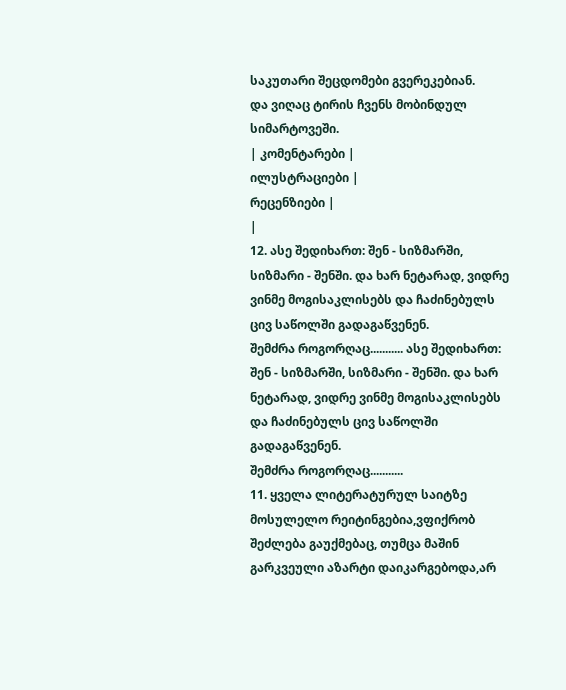საკუთარი შეცდომები გვერეკებიან.
და ვიღაც ტირის ჩვენს მობინდულ სიმარტოვეში.
| კომენტარები |
ილუსტრაციები |
რეცენზიები |
|
12. ასე შედიხართ: შენ - სიზმარში, სიზმარი - შენში. და ხარ ნეტარად, ვიდრე ვინმე მოგისაკლისებს და ჩაძინებულს ცივ საწოლში გადაგაწვენენ.
შემძრა როგორღაც........... ასე შედიხართ: შენ - სიზმარში, სიზმარი - შენში. და ხარ ნეტარად, ვიდრე ვინმე მოგისაკლისებს და ჩაძინებულს ცივ საწოლში გადაგაწვენენ.
შემძრა როგორღაც...........
11. ყველა ლიტერატურულ საიტზე მოსულელო რეიტინგებია,ვფიქრობ შეძლება გაუქმებაც, თუმცა მაშინ გარკვეული აზარტი დაიკარგებოდა,არ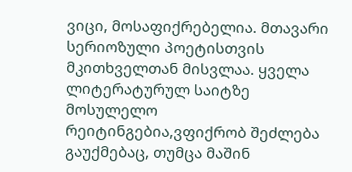ვიცი, მოსაფიქრებელია. მთავარი სერიოზული პოეტისთვის მკითხველთან მისვლაა. ყველა ლიტერატურულ საიტზე მოსულელო რეიტინგებია,ვფიქრობ შეძლება გაუქმებაც, თუმცა მაშინ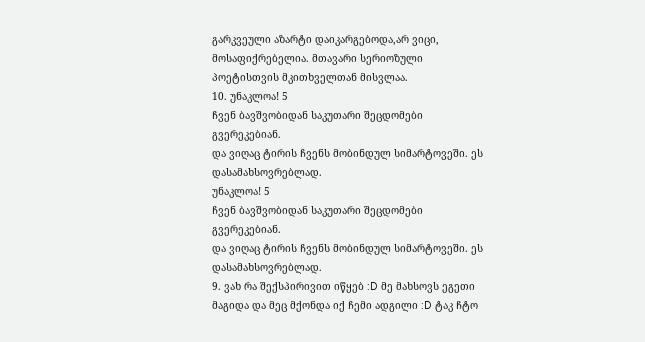გარკვეული აზარტი დაიკარგებოდა,არ ვიცი, მოსაფიქრებელია. მთავარი სერიოზული პოეტისთვის მკითხველთან მისვლაა.
10. უნაკლოა! 5
ჩვენ ბავშვობიდან საკუთარი შეცდომები გვერეკებიან.
და ვიღაც ტირის ჩვენს მობინდულ სიმარტოვეში. ეს დასამახსოვრებლად.
უნაკლოა! 5
ჩვენ ბავშვობიდან საკუთარი შეცდომები გვერეკებიან.
და ვიღაც ტირის ჩვენს მობინდულ სიმარტოვეში. ეს დასამახსოვრებლად.
9. ვახ რა შექსპირივით იწყებ :D მე მახსოვს ეგეთი მაგიდა და მეც მქონდა იქ ჩემი ადგილი :D ტაკ ჩტო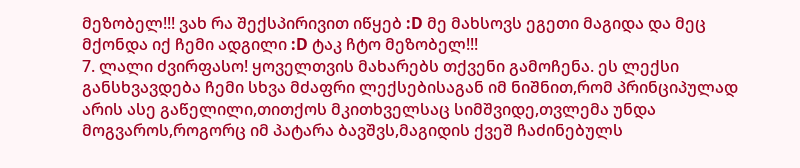მეზობელ!!! ვახ რა შექსპირივით იწყებ :D მე მახსოვს ეგეთი მაგიდა და მეც მქონდა იქ ჩემი ადგილი :D ტაკ ჩტო მეზობელ!!!
7. ლალი ძვირფასო! ყოველთვის მახარებს თქვენი გამოჩენა. ეს ლექსი განსხვავდება ჩემი სხვა მძაფრი ლექსებისაგან იმ ნიშნით,რომ პრინციპულად არის ასე გაწელილი,თითქოს მკითხველსაც სიმშვიდე,თვლემა უნდა მოგვაროს,როგორც იმ პატარა ბავშვს,მაგიდის ქვეშ ჩაძინებულს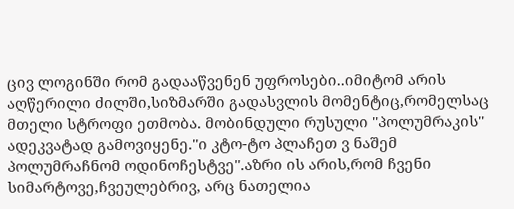ცივ ლოგინში რომ გადააწვენენ უფროსები..იმიტომ არის აღწერილი ძილში,სიზმარში გადასვლის მომენტიც,რომელსაც მთელი სტროფი ეთმობა. მობინდული რუსული ''პოლუმრაკის'' ადეკვატად გამოვიყენე.''ი კტო-ტო პლაჩეთ ვ ნაშემ პოლუმრაჩნომ ოდინოჩესტვე''.აზრი ის არის,რომ ჩვენი სიმარტოვე,ჩვეულებრივ, არც ნათელია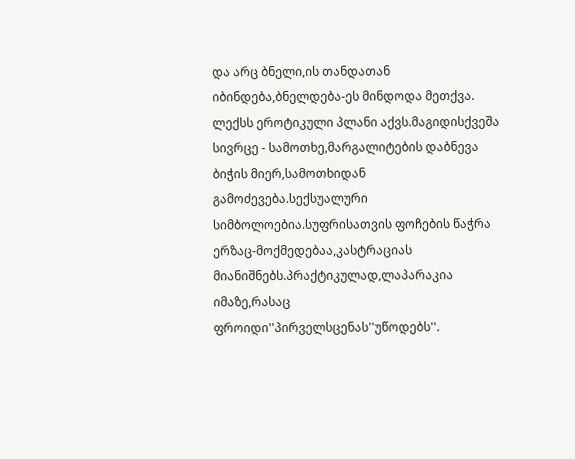და არც ბნელი,ის თანდათან იბინდება,ბნელდება-ეს მინდოდა მეთქვა. ლექსს ეროტიკული პლანი აქვს.მაგიდისქვეშა სივრცე - სამოთხე,მარგალიტების დაბნევა ბიჭის მიერ,სამოთხიდან გამოძევება.სექსუალური სიმბოლოებია.სუფრისათვის ფოჩების წაჭრა ერზაც-მოქმედებაა,კასტრაციას მიანიშნებს.პრაქტიკულად,ლაპარაკია იმაზე,რასაც ფროიდი''პირველსცენას''უწოდებს''.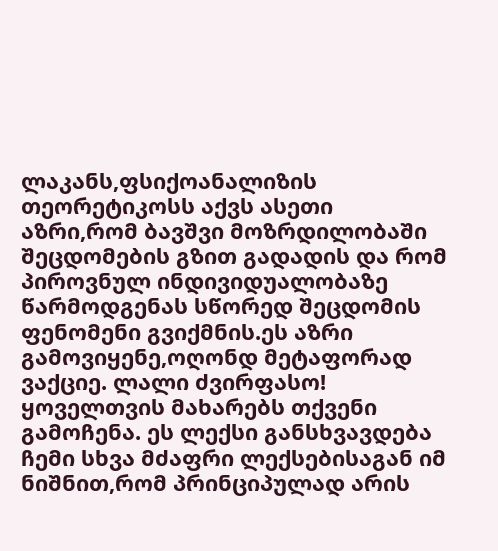ლაკანს,ფსიქოანალიზის თეორეტიკოსს აქვს ასეთი აზრი,რომ ბავშვი მოზრდილობაში შეცდომების გზით გადადის და რომ პიროვნულ ინდივიდუალობაზე წარმოდგენას სწორედ შეცდომის ფენომენი გვიქმნის.ეს აზრი გამოვიყენე,ოღონდ მეტაფორად ვაქციე. ლალი ძვირფასო! ყოველთვის მახარებს თქვენი გამოჩენა. ეს ლექსი განსხვავდება ჩემი სხვა მძაფრი ლექსებისაგან იმ ნიშნით,რომ პრინციპულად არის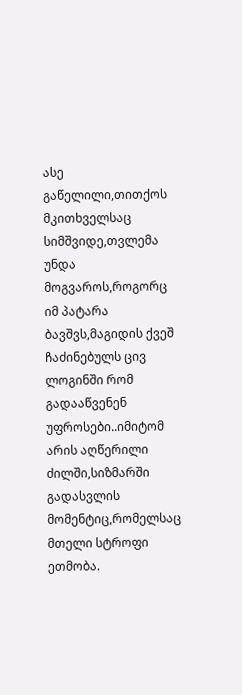ასე გაწელილი,თითქოს მკითხველსაც სიმშვიდე,თვლემა უნდა მოგვაროს,როგორც იმ პატარა ბავშვს,მაგიდის ქვეშ ჩაძინებულს ცივ ლოგინში რომ გადააწვენენ უფროსები..იმიტომ არის აღწერილი ძილში,სიზმარში გადასვლის მომენტიც,რომელსაც მთელი სტროფი ეთმობა.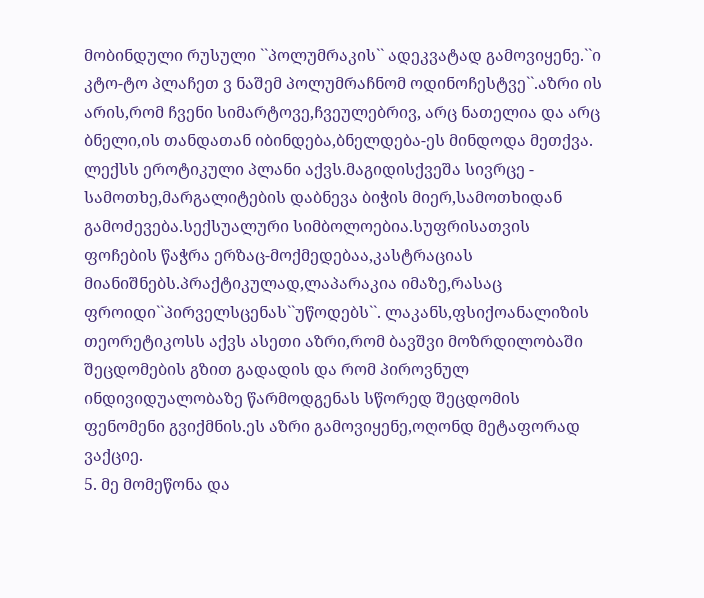მობინდული რუსული ``პოლუმრაკის`` ადეკვატად გამოვიყენე.``ი კტო-ტო პლაჩეთ ვ ნაშემ პოლუმრაჩნომ ოდინოჩესტვე``.აზრი ის არის,რომ ჩვენი სიმარტოვე,ჩვეულებრივ, არც ნათელია და არც ბნელი,ის თანდათან იბინდება,ბნელდება-ეს მინდოდა მეთქვა. ლექსს ეროტიკული პლანი აქვს.მაგიდისქვეშა სივრცე - სამოთხე,მარგალიტების დაბნევა ბიჭის მიერ,სამოთხიდან გამოძევება.სექსუალური სიმბოლოებია.სუფრისათვის ფოჩების წაჭრა ერზაც-მოქმედებაა,კასტრაციას მიანიშნებს.პრაქტიკულად,ლაპარაკია იმაზე,რასაც ფროიდი``პირველსცენას``უწოდებს``. ლაკანს,ფსიქოანალიზის თეორეტიკოსს აქვს ასეთი აზრი,რომ ბავშვი მოზრდილობაში შეცდომების გზით გადადის და რომ პიროვნულ ინდივიდუალობაზე წარმოდგენას სწორედ შეცდომის ფენომენი გვიქმნის.ეს აზრი გამოვიყენე,ოღონდ მეტაფორად ვაქციე.
5. მე მომეწონა და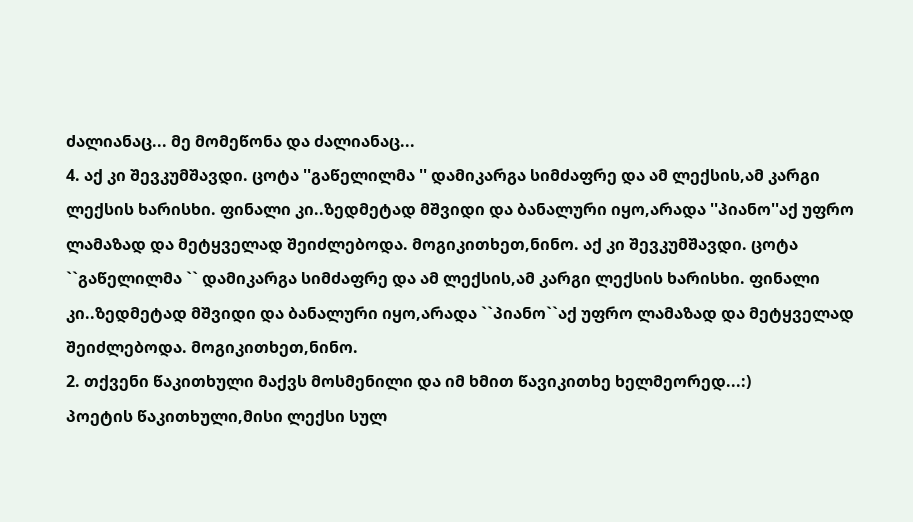ძალიანაც... მე მომეწონა და ძალიანაც...
4. აქ კი შევკუმშავდი. ცოტა ''გაწელილმა '' დამიკარგა სიმძაფრე და ამ ლექსის,ამ კარგი ლექსის ხარისხი. ფინალი კი..ზედმეტად მშვიდი და ბანალური იყო,არადა ''პიანო''აქ უფრო ლამაზად და მეტყველად შეიძლებოდა. მოგიკითხეთ,ნინო. აქ კი შევკუმშავდი. ცოტა ``გაწელილმა `` დამიკარგა სიმძაფრე და ამ ლექსის,ამ კარგი ლექსის ხარისხი. ფინალი კი..ზედმეტად მშვიდი და ბანალური იყო,არადა ``პიანო``აქ უფრო ლამაზად და მეტყველად შეიძლებოდა. მოგიკითხეთ,ნინო.
2. თქვენი წაკითხული მაქვს მოსმენილი და იმ ხმით წავიკითხე ხელმეორედ...:)
პოეტის წაკითხული,მისი ლექსი სულ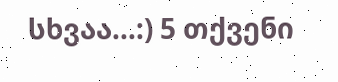სხვაა...:) 5 თქვენი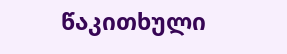წაკითხული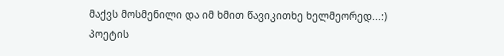მაქვს მოსმენილი და იმ ხმით წავიკითხე ხელმეორედ...:)
პოეტის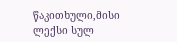წაკითხული,მისი ლექსი სულ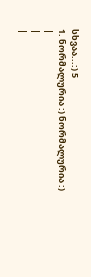სხვაა...:) 5
1. ნორმალურია :) ნორმალურია :)
|
|
|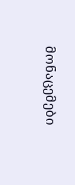მონაცემები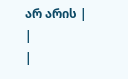არ არის |
|
|